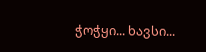ჭოჭყი... ხავსი...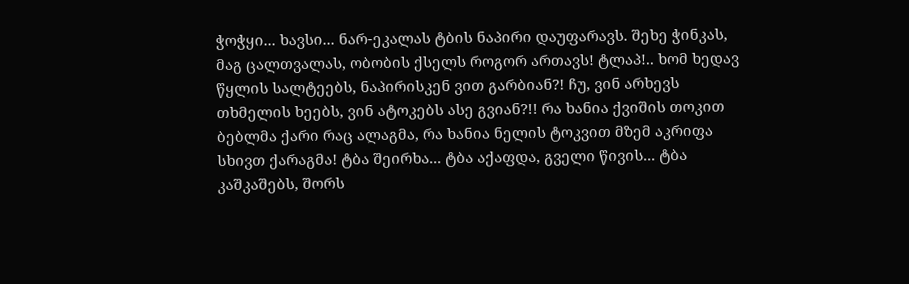ჭოჭყი... ხავსი... ნარ-ეკალას ტბის ნაპირი დაუფარავს. შეხე ჭინკას, მაგ ცალთვალას, ობობის ქსელს როგორ ართავს! ტლაპ!.. ხომ ხედავ წყლის სალტეებს, ნაპირისკენ ვით გარბიან?! ჩუ, ვინ არხევს თხმელის ხეებს, ვინ ატოკებს ასე გვიან?!! რა ხანია ქვიშის თოკით ბებლმა ქარი რაც ალაგმა, რა ხანია ნელის ტოკვით მზემ აკრიფა სხივთ ქარაგმა! ტბა შეირხა... ტბა აქაფდა, გველი წივის... ტბა კაშკაშებს, შორს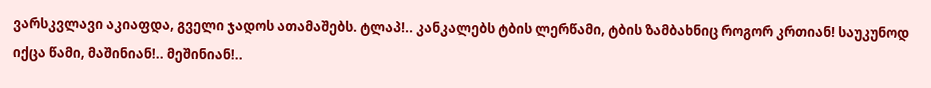ვარსკვლავი აკიაფდა, გველი ჯადოს ათამაშებს. ტლაპ!.. კანკალებს ტბის ლერწამი, ტბის ზამბახნიც როგორ კრთიან! საუკუნოდ იქცა წამი, მაშინიან!.. მეშინიან!..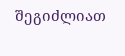შეგიძლიათ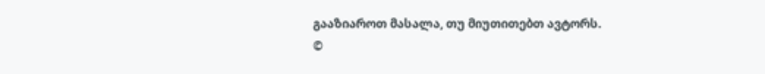გააზიაროთ მასალა, თუ მიუთითებთ ავტორს.
©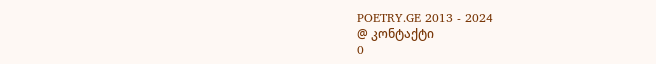POETRY.GE 2013 - 2024
@ კონტაქტი
0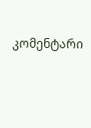კომენტარი